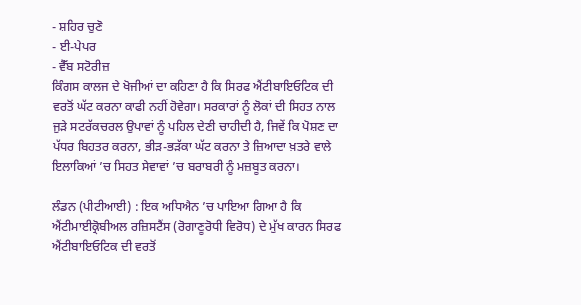- ਸ਼ਹਿਰ ਚੁਣੋ
- ਈ-ਪੇਪਰ
- ਵੈੱਬ ਸਟੋਰੀਜ਼
ਕਿੰਗਸ ਕਾਲਜ ਦੇ ਖੋਜੀਆਂ ਦਾ ਕਹਿਣਾ ਹੈ ਕਿ ਸਿਰਫ ਐਂਟੀਬਾਇਓਟਿਕ ਦੀ ਵਰਤੋਂ ਘੱਟ ਕਰਨਾ ਕਾਫੀ ਨਹੀਂ ਹੋਵੇਗਾ। ਸਰਕਾਰਾਂ ਨੂੰ ਲੋਕਾਂ ਦੀ ਸਿਹਤ ਨਾਲ ਜੁੜੇ ਸਟਰੱਕਚਰਲ ਉਪਾਵਾਂ ਨੂੰ ਪਹਿਲ ਦੇਣੀ ਚਾਹੀਦੀ ਹੈ, ਜਿਵੇਂ ਕਿ ਪੋਸ਼ਣ ਦਾ ਪੱਧਰ ਬਿਹਤਰ ਕਰਨਾ, ਭੀੜ-ਭੜੱਕਾ ਘੱਟ ਕਰਨਾ ਤੇ ਜ਼ਿਆਦਾ ਖ਼ਤਰੇ ਵਾਲੇ ਇਲਾਕਿਆਂ ’ਚ ਸਿਹਤ ਸੇਵਾਵਾਂ ’ਚ ਬਰਾਬਰੀ ਨੂੰ ਮਜ਼ਬੂਤ ਕਰਨਾ।

ਲੰਡਨ (ਪੀਟੀਆਈ) : ਇਕ ਅਧਿਐਨ ’ਚ ਪਾਇਆ ਗਿਆ ਹੈ ਕਿ ਐਂਟੀਮਾਈਕ੍ਰੋਬੀਅਲ ਰਜ਼ਿਸਟੈਂਸ (ਰੋਗਾਣੂਰੋਧੀ ਵਿਰੋਧ) ਦੇ ਮੁੱਖ ਕਾਰਨ ਸਿਰਫ ਐਂਟੀਬਾਇਓਟਿਕ ਦੀ ਵਰਤੋਂ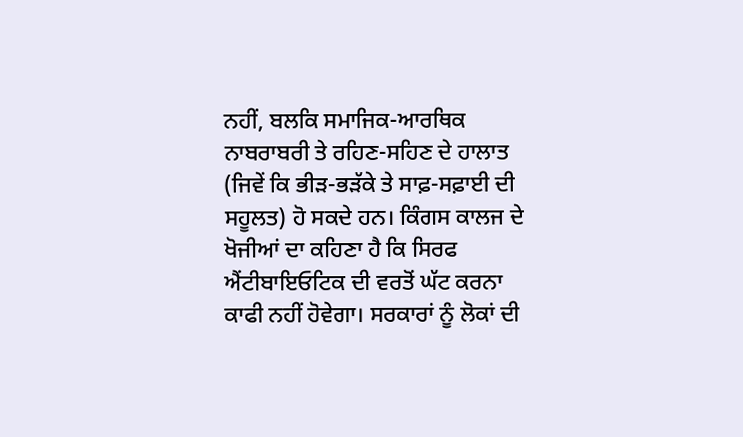ਨਹੀਂ, ਬਲਕਿ ਸਮਾਜਿਕ-ਆਰਥਿਕ ਨਾਬਰਾਬਰੀ ਤੇ ਰਹਿਣ-ਸਹਿਣ ਦੇ ਹਾਲਾਤ (ਜਿਵੇਂ ਕਿ ਭੀੜ-ਭੜੱਕੇ ਤੇ ਸਾਫ਼-ਸਫ਼ਾਈ ਦੀ ਸਹੂਲਤ) ਹੋ ਸਕਦੇ ਹਨ। ਕਿੰਗਸ ਕਾਲਜ ਦੇ ਖੋਜੀਆਂ ਦਾ ਕਹਿਣਾ ਹੈ ਕਿ ਸਿਰਫ ਐਂਟੀਬਾਇਓਟਿਕ ਦੀ ਵਰਤੋਂ ਘੱਟ ਕਰਨਾ ਕਾਫੀ ਨਹੀਂ ਹੋਵੇਗਾ। ਸਰਕਾਰਾਂ ਨੂੰ ਲੋਕਾਂ ਦੀ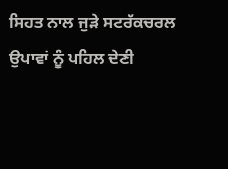ਸਿਹਤ ਨਾਲ ਜੁੜੇ ਸਟਰੱਕਚਰਲ ਉਪਾਵਾਂ ਨੂੰ ਪਹਿਲ ਦੇਣੀ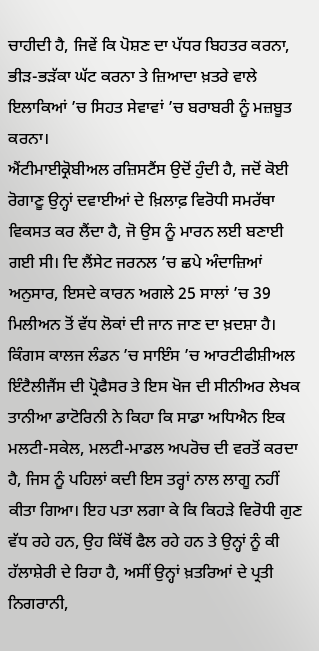ਚਾਹੀਦੀ ਹੈ, ਜਿਵੇਂ ਕਿ ਪੋਸ਼ਣ ਦਾ ਪੱਧਰ ਬਿਹਤਰ ਕਰਨਾ, ਭੀੜ-ਭੜੱਕਾ ਘੱਟ ਕਰਨਾ ਤੇ ਜ਼ਿਆਦਾ ਖ਼ਤਰੇ ਵਾਲੇ ਇਲਾਕਿਆਂ ’ਚ ਸਿਹਤ ਸੇਵਾਵਾਂ ’ਚ ਬਰਾਬਰੀ ਨੂੰ ਮਜ਼ਬੂਤ ਕਰਨਾ।
ਐਂਟੀਮਾਈਕ੍ਰੋਬੀਅਲ ਰਜ਼ਿਸਟੈਂਸ ਉਦੋਂ ਹੁੰਦੀ ਹੈ, ਜਦੋਂ ਕੋਈ ਰੋਗਾਣੂ ਉਨ੍ਹਾਂ ਦਵਾਈਆਂ ਦੇ ਖ਼ਿਲਾਫ਼ ਵਿਰੋਧੀ ਸਮਰੱਥਾ ਵਿਕਸਤ ਕਰ ਲੈਂਦਾ ਹੈ, ਜੋ ਉਸ ਨੂੰ ਮਾਰਨ ਲਈ ਬਣਾਈ ਗਈ ਸੀ। ਦਿ ਲੈਂਸੇਟ ਜਰਨਲ ’ਚ ਛਪੇ ਅੰਦਾਜ਼ਿਆਂ ਅਨੁਸਾਰ, ਇਸਦੇ ਕਾਰਨ ਅਗਲੇ 25 ਸਾਲਾਂ ’ਚ 39 ਮਿਲੀਅਨ ਤੋਂ ਵੱਧ ਲੋਕਾਂ ਦੀ ਜਾਨ ਜਾਣ ਦਾ ਖ਼ਦਸ਼ਾ ਹੈ। ਕਿੰਗਸ ਕਾਲਜ ਲੰਡਨ ’ਚ ਸਾਇੰਸ ’ਚ ਆਰਟੀਫੀਸ਼ੀਅਲ ਇੰਟੈਲੀਜੈਂਸ ਦੀ ਪ੍ਰੋਫੈਸਰ ਤੇ ਇਸ ਖੋਜ ਦੀ ਸੀਨੀਅਰ ਲੇਖਕ ਤਾਨੀਆ ਡਾਟੋਰਿਨੀ ਨੇ ਕਿਹਾ ਕਿ ਸਾਡਾ ਅਧਿਐਨ ਇਕ ਮਲਟੀ-ਸਕੇਲ, ਮਲਟੀ-ਮਾਡਲ ਅਪਰੋਚ ਦੀ ਵਰਤੋਂ ਕਰਦਾ ਹੈ, ਜਿਸ ਨੂੰ ਪਹਿਲਾਂ ਕਦੀ ਇਸ ਤਰ੍ਹਾਂ ਨਾਲ ਲਾਗੂ ਨਹੀਂ ਕੀਤਾ ਗਿਆ। ਇਹ ਪਤਾ ਲਗਾ ਕੇ ਕਿ ਕਿਹੜੇ ਵਿਰੋਧੀ ਗੁਣ ਵੱਧ ਰਹੇ ਹਨ, ਉਹ ਕਿੱਥੋਂ ਫੈਲ ਰਹੇ ਹਨ ਤੇ ਉਨ੍ਹਾਂ ਨੂੰ ਕੀ ਹੱਲਾਸ਼ੇਰੀ ਦੇ ਰਿਹਾ ਹੈ, ਅਸੀਂ ਉਨ੍ਹਾਂ ਖ਼ਤਰਿਆਂ ਦੇ ਪ੍ਰਤੀ ਨਿਗਰਾਨੀ,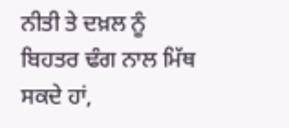ਨੀਤੀ ਤੇ ਦਖ਼ਲ ਨੂੰ ਬਿਹਤਰ ਢੰਗ ਨਾਲ ਮਿੱਥ ਸਕਦੇ ਹਾਂ,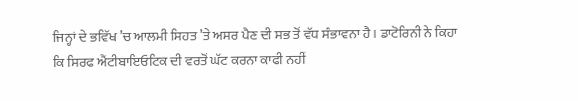ਜਿਨ੍ਹਾਂ ਦੇ ਭਵਿੱਖ ’ਚ ਆਲਮੀ ਸਿਹਤ ’ਤੇ ਅਸਰ ਪੈਣ ਦੀ ਸਭ ਤੋਂ ਵੱਧ ਸੰਭਾਵਨਾ ਹੈ। ਡਾਟੋਰਿਨੀ ਨੇ ਕਿਹਾ ਕਿ ਸਿਰਫ ਐਂਟੀਬਾਇਓਟਿਕ ਦੀ ਵਰਤੋਂ ਘੱਟ ਕਰਨਾ ਕਾਫੀ ਨਹੀਂ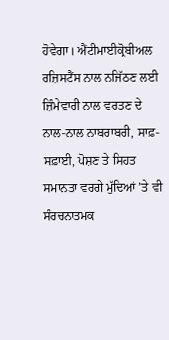ਹੋਵੇਗਾ। ਐਂਟੀਮਾਈਕ੍ਰੋਬੀਅਲ ਰਜ਼ਿਸਟੈਂਸ ਨਾਲ ਨਜਿੱਠਣ ਲਈ ਜ਼ਿੰਮੇਵਾਰੀ ਨਾਲ ਵਰਤਣ ਦੇ ਨਾਲ-ਨਾਲ ਨਾਬਰਾਬਰੀ, ਸਾਫ਼-ਸਫ਼ਾਈ, ਪੋਸ਼ਣ ਤੇ ਸਿਹਤ ਸਮਾਨਤਾ ਵਰਗੇ ਮੁੱਦਿਆਂ ’ਤੇ ਵੀ ਸੰਰਚਨਾਤਮਕ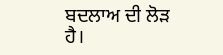ਬਦਲਾਅ ਦੀ ਲੋੜ ਹੈ।